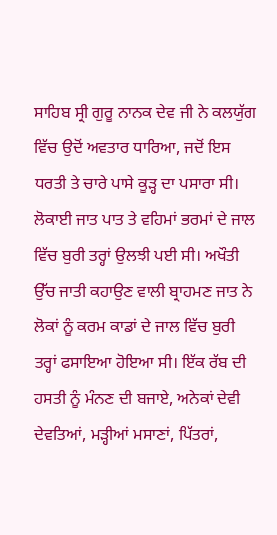ਸਾਹਿਬ ਸ੍ਰੀ ਗੁਰੂ ਨਾਨਕ ਦੇਵ ਜੀ ਨੇ ਕਲਯੁੱਗ ਵਿੱਚ ਉਦੋਂ ਅਵਤਾਰ ਧਾਰਿਆ, ਜਦੋਂ ਇਸ ਧਰਤੀ ਤੇ ਚਾਰੇ ਪਾਸੇ ਕੂੜ੍ਹ ਦਾ ਪਸਾਰਾ ਸੀ। ਲੋਕਾਈ ਜਾਤ ਪਾਤ ਤੇ ਵਹਿਮਾਂ ਭਰਮਾਂ ਦੇ ਜਾਲ ਵਿੱਚ ਬੁਰੀ ਤਰ੍ਹਾਂ ਉਲਝੀ ਪਈ ਸੀ। ਅਖੌਤੀ ਉੱਚ ਜਾਤੀ ਕਹਾਉਣ ਵਾਲੀ ਬ੍ਰਾਹਮਣ ਜਾਤ ਨੇ ਲੋਕਾਂ ਨੂੰ ਕਰਮ ਕਾਡਾਂ ਦੇ ਜਾਲ ਵਿੱਚ ਬੁਰੀ ਤਰ੍ਹਾਂ ਫਸਾਇਆ ਹੋਇਆ ਸੀ। ਇੱਕ ਰੱਬ ਦੀ ਹਸਤੀ ਨੂੰ ਮੰਨਣ ਦੀ ਬਜਾਏ, ਅਨੇਕਾਂ ਦੇਵੀ ਦੇਵਤਿਆਂ, ਮੜ੍ਹੀਆਂ ਮਸਾਣਾਂ, ਪਿੱਤਰਾਂ,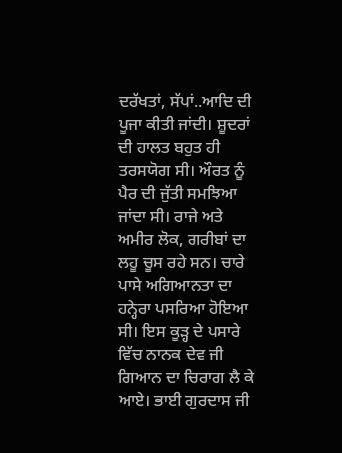ਦਰੱਖਤਾਂ, ਸੱਪਾਂ..ਆਦਿ ਦੀ ਪੂਜਾ ਕੀਤੀ ਜਾਂਦੀ। ਸ਼ੂਦਰਾਂ ਦੀ ਹਾਲਤ ਬਹੁਤ ਹੀ ਤਰਸਯੋਗ ਸੀ। ਔਰਤ ਨੂੰ ਪੈਰ ਦੀ ਜੁੱਤੀ ਸਮਝਿਆ ਜਾਂਦਾ ਸੀ। ਰਾਜੇ ਅਤੇ ਅਮੀਰ ਲੋਕ, ਗਰੀਬਾਂ ਦਾ ਲਹੂ ਚੂਸ ਰਹੇ ਸਨ। ਚਾਰੇ ਪਾਸੇ ਅਗਿਆਨਤਾ ਦਾ ਹਨ੍ਹੇਰਾ ਪਸਰਿਆ ਹੋਇਆ ਸੀ। ਇਸ ਕੂੜ੍ਹ ਦੇ ਪਸਾਰੇ ਵਿੱਚ ਨਾਨਕ ਦੇਵ ਜੀ ਗਿਆਨ ਦਾ ਚਿਰਾਗ ਲੈ ਕੇ ਆਏ। ਭਾਈ ਗੁਰਦਾਸ ਜੀ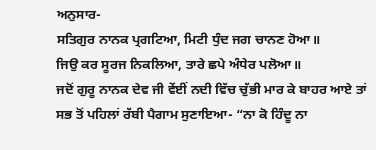ਅਨੁਸਾਰ-
ਸਤਿਗੁਰ ਨਾਨਕ ਪ੍ਰਗਟਿਆ, ਮਿਟੀ ਧੁੰਦ ਜਗ ਚਾਨਣ ਹੋਆ॥
ਜਿਉ ਕਰ ਸੂਰਜ ਨਿਕਲਿਆ, ਤਾਰੇ ਛਪੇ ਅੰਧੇਰ ਪਲੋਆ॥
ਜਦੋਂ ਗੁਰੂ ਨਾਨਕ ਦੇਵ ਜੀ ਵੇਂਈਂ ਨਦੀ ਵਿੱਚ ਚੁੱਭੀ ਮਾਰ ਕੇ ਬਾਹਰ ਆਏ ਤਾਂ ਸਭ ਤੋਂ ਪਹਿਲਾਂ ਰੱਬੀ ਪੈਗਾਮ ਸੁਣਾਇਆ- “ਨਾ ਕੋ ਹਿੰਦੂ ਨਾ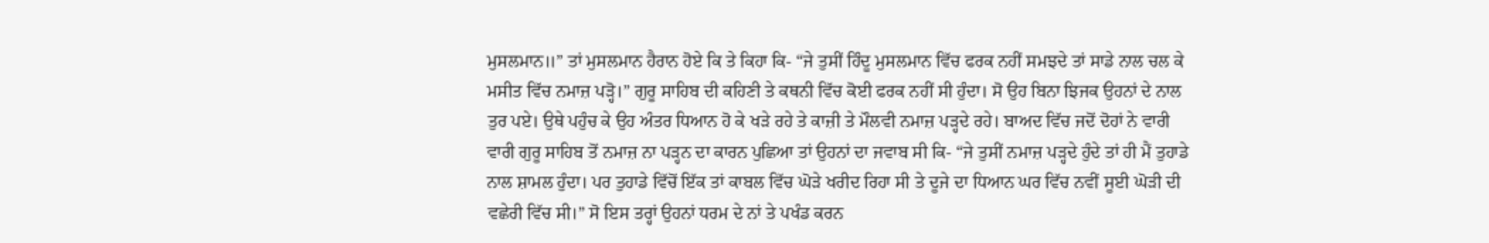ਮੁਸਲਮਾਨ॥” ਤਾਂ ਮੁਸਲਮਾਨ ਹੈਰਾਨ ਹੋਏ ਕਿ ਤੇ ਕਿਹਾ ਕਿ- “ਜੇ ਤੁਸੀਂ ਹਿੰਦੂ ਮੁਸਲਮਾਨ ਵਿੱਚ ਫਰਕ ਨਹੀਂ ਸਮਝਦੇ ਤਾਂ ਸਾਡੇ ਨਾਲ ਚਲ ਕੇ ਮਸੀਤ ਵਿੱਚ ਨਮਾਜ਼ ਪੜ੍ਹੋ।” ਗੁਰੂ ਸਾਹਿਬ ਦੀ ਕਹਿਣੀ ਤੇ ਕਥਨੀ ਵਿੱਚ ਕੋਈ ਫਰਕ ਨਹੀਂ ਸੀ ਹੁੰਦਾ। ਸੋ ਉਹ ਬਿਨਾ ਝਿਜਕ ਉਹਨਾਂ ਦੇ ਨਾਲ ਤੁਰ ਪਏ। ਉਥੇ ਪਹੁੰਚ ਕੇ ਉਹ ਅੰਤਰ ਧਿਆਨ ਹੋ ਕੇ ਖੜੇ ਰਹੇ ਤੇ ਕਾਜ਼ੀ ਤੇ ਮੌਲਵੀ ਨਮਾਜ਼ ਪੜ੍ਹਦੇ ਰਹੇ। ਬਾਅਦ ਵਿੱਚ ਜਦੋਂ ਦੋਹਾਂ ਨੇ ਵਾਰੀ ਵਾਰੀ ਗੁਰੂ ਸਾਹਿਬ ਤੋਂ ਨਮਾਜ਼ ਨਾ ਪੜ੍ਹਨ ਦਾ ਕਾਰਨ ਪੁਛਿਆ ਤਾਂ ਉਹਨਾਂ ਦਾ ਜਵਾਬ ਸੀ ਕਿ- “ਜੇ ਤੁਸੀਂ ਨਮਾਜ਼ ਪੜ੍ਹਦੇ ਹੁੰਦੇ ਤਾਂ ਹੀ ਮੈਂ ਤੁਹਾਡੇ ਨਾਲ ਸ਼ਾਮਲ ਹੁੰਦਾ। ਪਰ ਤੁਹਾਡੇ ਵਿੱਚੋਂ ਇੱਕ ਤਾਂ ਕਾਬਲ ਵਿੱਚ ਘੋੜੇ ਖਰੀਦ ਰਿਹਾ ਸੀ ਤੇ ਦੂਜੇ ਦਾ ਧਿਆਨ ਘਰ ਵਿੱਚ ਨਵੀਂ ਸੂਈ ਘੋੜੀ ਦੀ ਵਛੇਰੀ ਵਿੱਚ ਸੀ।” ਸੋ ਇਸ ਤਰ੍ਹਾਂ ਉਹਨਾਂ ਧਰਮ ਦੇ ਨਾਂ ਤੇ ਪਖੰਡ ਕਰਨ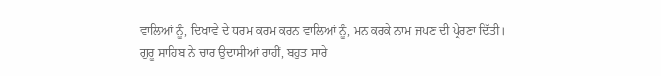ਵਾਲਿਆਂ ਨੂੰ, ਦਿਖਾਵੇ ਦੇ ਧਰਮ ਕਰਮ ਕਰਨ ਵਾਲਿਆਂ ਨੂੰ, ਮਨ ਕਰਕੇ ਨਾਮ ਜਪਣ ਦੀ ਪ੍ਰੇਰਣਾ ਦਿੱਤੀ।
ਗੁਰੂ ਸਾਹਿਬ ਨੇ ਚਾਰ ਉਦਾਸੀਆਂ ਰਾਹੀਂ, ਬਹੁਤ ਸਾਰੇ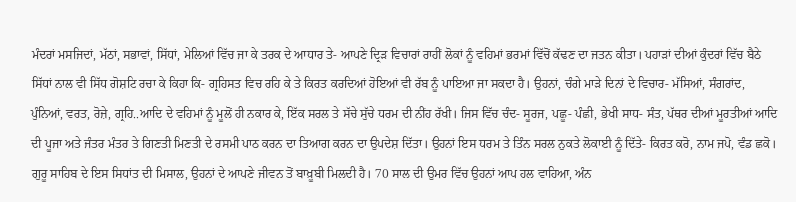ਮੰਦਰਾਂ ਮਸਜਿਦਾਂ, ਮੱਠਾਂ, ਸਭਾਵਾਂ, ਸਿੱਧਾਂ, ਮੇਲਿਆਂ ਵਿੱਚ ਜਾ ਕੇ ਤਰਕ ਦੇ ਆਧਾਰ ਤੇ- ਆਪਣੇ ਦ੍ਰਿੜ ਵਿਚਾਰਾਂ ਰਾਹੀਂ ਲੋਕਾਂ ਨੂੰ ਵਹਿਮਾਂ ਭਰਮਾਂ ਵਿੱਚੋਂ ਕੱਢਣ ਦਾ ਜਤਨ ਕੀਤਾ। ਪਹਾੜਾਂ ਦੀਆਂ ਕੁੰਦਰਾਂ ਵਿੱਚ ਬੈਠੇ ਸਿੱਧਾਂ ਨਾਲ ਵੀ ਸਿੱਧ ਗੋਸ਼ਟਿ ਰਚਾ ਕੇ ਕਿਹਾ ਕਿ- ਗ੍ਰਹਿਸਤ ਵਿਚ ਰਹਿ ਕੇ ਤੇ ਕਿਰਤ ਕਰਦਿਆਂ ਹੋਇਆਂ ਵੀ ਰੱਬ ਨੂੰ ਪਾਇਆ ਜਾ ਸਕਦਾ ਹੈ। ਉਹਨਾਂ, ਚੰਗੇ ਮਾੜੇ ਦਿਨਾਂ ਦੇ ਵਿਚਾਰ- ਮੱਸਿਆਂ, ਸੰਗਰਾਂਦ, ਪੁੰਨਿਆਂ, ਵਰਤ, ਰੋਜ਼ੇ, ਗ੍ਰਹਿ..ਆਦਿ ਦੇ ਵਹਿਮਾਂ ਨੂੰ ਮੂਲੋਂ ਹੀ ਨਕਾਰ ਕੇ, ਇੱਕ ਸਰਲ ਤੇ ਸੱਚੇ ਸੁੱਚੇ ਧਰਮ ਦੀ ਨੀਂਹ ਰੱਖੀ। ਜਿਸ ਵਿੱਚ ਚੰਦ- ਸੂਰਜ, ਪਛੂ- ਪੰਛੀ, ਭੇਖੀ ਸਾਧ- ਸੰਤ, ਪੱਥਰ ਦੀਆਂ ਮੂਰਤੀਆਂ ਆਦਿ ਦੀ ਪੂਜਾ ਅਤੇ ਜੰਤਰ ਮੰਤਰ ਤੇ ਗਿਣਤੀ ਮਿਣਤੀ ਦੇ ਰਸਮੀ ਪਾਠ ਕਰਨ ਦਾ ਤਿਆਗ ਕਰਨ ਦਾ ਉਪਦੇਸ਼ ਦਿੱਤਾ। ਉਹਨਾਂ ਇਸ ਧਰਮ ਤੇ ਤਿੰਨ ਸਰਲ ਨੁਕਤੇ ਲੋਕਾਈ ਨੂੰ ਦਿੱਤੇ- ਕਿਰਤ ਕਰੋ, ਨਾਮ ਜਪੋ, ਵੰਡ ਛਕੋ। ਗੁਰੂ ਸਾਹਿਬ ਦੇ ਇਸ ਸਿਧਾਂਤ ਦੀ ਮਿਸਾਲ, ਉਹਨਾਂ ਦੇ ਆਪਣੇ ਜੀਵਨ ਤੋਂ ਬਾਖ਼ੂਬੀ ਮਿਲਦੀ ਹੈ। 70 ਸਾਲ ਦੀ ਉਮਰ ਵਿੱਚ ਉਹਨਾਂ ਆਪ ਹਲ ਵਾਹਿਆ, ਅੰਨ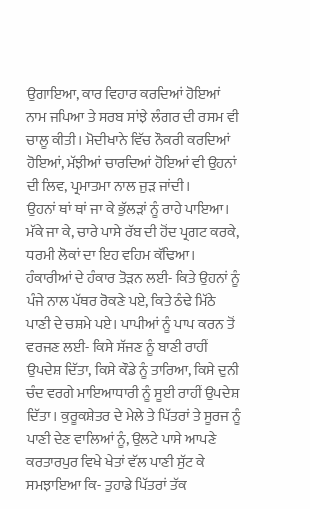ਉਗਾਇਆ, ਕਾਰ ਵਿਹਾਰ ਕਰਦਿਆਂ ਹੋਇਆਂ ਨਾਮ ਜਪਿਆ ਤੇ ਸਰਬ ਸਾਂਝੇ ਲੰਗਰ ਦੀ ਰਸਮ ਵੀ ਚਾਲੂ ਕੀਤੀ। ਮੋਦੀਖਾਨੇ ਵਿੱਚ ਨੌਕਰੀ ਕਰਦਿਆਂ ਹੋਇਆਂ, ਮੱਝੀਆਂ ਚਾਰਦਿਆਂ ਹੋਇਆਂ ਵੀ ਉਹਨਾਂ ਦੀ ਲਿਵ, ਪ੍ਰਮਾਤਮਾ ਨਾਲ ਜੁੜ ਜਾਂਦੀ।
ਉਹਨਾਂ ਥਾਂ ਥਾਂ ਜਾ ਕੇ ਭੁੱਲੜਾਂ ਨੂੰ ਰਾਹੇ ਪਾਇਆ। ਮੱਕੇ ਜਾ ਕੇ, ਚਾਰੇ ਪਾਸੇ ਰੱਬ ਦੀ ਹੋਂਦ ਪ੍ਰਗਟ ਕਰਕੇ, ਧਰਮੀ ਲੋਕਾਂ ਦਾ ਇਹ ਵਹਿਮ ਕੱਢਿਆ। ਹੰਕਾਰੀਆਂ ਦੇ ਹੰਕਾਰ ਤੋੜਨ ਲਈ- ਕਿਤੇ ਉਹਨਾਂ ਨੂੰ ਪੰਜੇ ਨਾਲ ਪੱਥਰ ਰੋਕਣੇ ਪਏ, ਕਿਤੇ ਠੰਢੇ ਮਿੱਠੇ ਪਾਣੀ ਦੇ ਚਸ਼ਮੇ ਪਏ। ਪਾਪੀਆਂ ਨੂੰ ਪਾਪ ਕਰਨ ਤੋਂ ਵਰਜਣ ਲਈ- ਕਿਸੇ ਸੱਜਣ ਨੂੰ ਬਾਣੀ ਰਾਹੀਂ ਉਪਦੇਸ਼ ਦਿੱਤਾ, ਕਿਸੇ ਕੌਡੇ ਨੂੰ ਤਾਰਿਆ, ਕਿਸੇ ਦੁਨੀ ਚੰਦ ਵਰਗੇ ਮਾਇਆਧਾਰੀ ਨੂੰ ਸੂਈ ਰਾਹੀਂ ਉਪਦੇਸ਼ ਦਿੱਤਾ। ਕੁਰੂਕਸ਼ੇਤਰ ਦੇ ਮੇਲੇ ਤੇ ਪਿੱਤਰਾਂ ਤੇ ਸੂਰਜ ਨੂੰ ਪਾਣੀ ਦੇਣ ਵਾਲਿਆਂ ਨੂੰ, ਉਲਟੇ ਪਾਸੇ ਆਪਣੇ ਕਰਤਾਰਪੁਰ ਵਿਖੇ ਖੇਤਾਂ ਵੱਲ ਪਾਣੀ ਸੁੱਟ ਕੇ ਸਮਝਾਇਆ ਕਿ- ਤੁਹਾਡੇ ਪਿੱਤਰਾਂ ਤੱਕ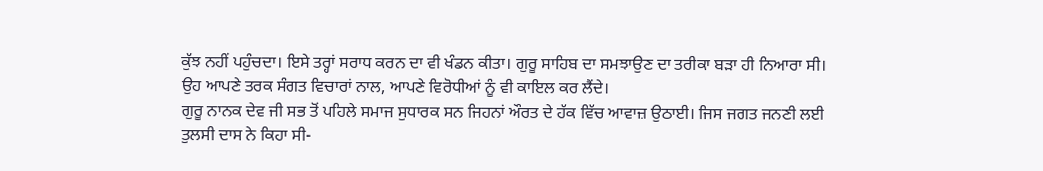ਕੁੱਝ ਨਹੀਂ ਪਹੁੰਚਦਾ। ਇਸੇ ਤਰ੍ਹਾਂ ਸਰਾਧ ਕਰਨ ਦਾ ਵੀ ਖੰਡਨ ਕੀਤਾ। ਗੁਰੂ ਸਾਹਿਬ ਦਾ ਸਮਝਾਉਣ ਦਾ ਤਰੀਕਾ ਬੜਾ ਹੀ ਨਿਆਰਾ ਸੀ। ਉਹ ਆਪਣੇ ਤਰਕ ਸੰਗਤ ਵਿਚਾਰਾਂ ਨਾਲ, ਆਪਣੇ ਵਿਰੋਧੀਆਂ ਨੂੰ ਵੀ ਕਾਇਲ ਕਰ ਲੈਂਦੇ।
ਗੁਰੂ ਨਾਨਕ ਦੇਵ ਜੀ ਸਭ ਤੋਂ ਪਹਿਲੇ ਸਮਾਜ ਸੁਧਾਰਕ ਸਨ ਜਿਹਨਾਂ ਔਰਤ ਦੇ ਹੱਕ ਵਿੱਚ ਆਵਾਜ਼ ਉਠਾਈ। ਜਿਸ ਜਗਤ ਜਨਣੀ ਲਈ ਤੁਲਸੀ ਦਾਸ ਨੇ ਕਿਹਾ ਸੀ-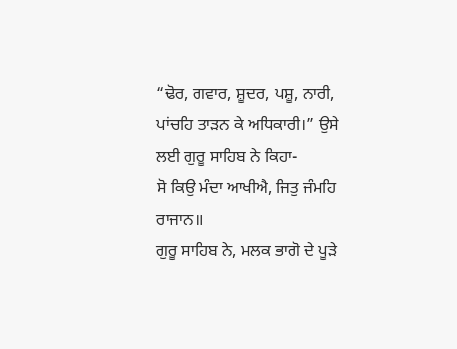“ਢੋਰ, ਗਵਾਰ, ਸ਼ੂਦਰ, ਪਸ਼ੂ, ਨਾਰੀ, ਪਾਂਚਹਿ ਤਾੜਨ ਕੇ ਅਧਿਕਾਰੀ।” ਉਸੇ ਲਈ ਗੁਰੂ ਸਾਹਿਬ ਨੇ ਕਿਹਾ-
ਸੋ ਕਿਉ ਮੰਦਾ ਆਖੀਐ, ਜਿਤੁ ਜੰਮਹਿ ਰਾਜਾਨ॥
ਗੁਰੂ ਸਾਹਿਬ ਨੇ, ਮਲਕ ਭਾਗੋ ਦੇ ਪੂੜੇ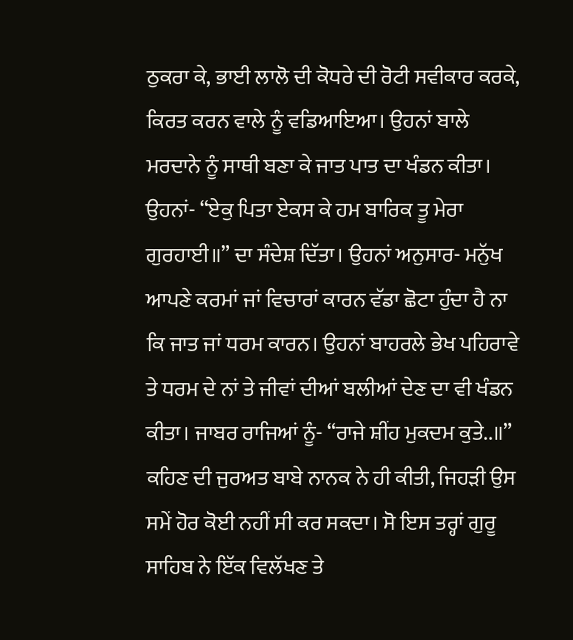ਠੁਕਰਾ ਕੇ, ਭਾਈ ਲਾਲੋ ਦੀ ਕੋਧਰੇ ਦੀ ਰੋਟੀ ਸਵੀਕਾਰ ਕਰਕੇ, ਕਿਰਤ ਕਰਨ ਵਾਲੇ ਨੂੰ ਵਡਿਆਇਆ। ਉਹਨਾਂ ਬਾਲੇ ਮਰਦਾਨੇ ਨੂੰ ਸਾਥੀ ਬਣਾ ਕੇ ਜਾਤ ਪਾਤ ਦਾ ਖੰਡਨ ਕੀਤਾ। ਉਹਨਾਂ- “ਏਕੁ ਪਿਤਾ ਏਕਸ ਕੇ ਹਮ ਬਾਰਿਕ ਤੂ ਮੇਰਾ ਗੁਰਹਾਈ॥” ਦਾ ਸੰਦੇਸ਼ ਦਿੱਤਾ। ਉਹਨਾਂ ਅਨੁਸਾਰ- ਮਨੁੱਖ ਆਪਣੇ ਕਰਮਾਂ ਜਾਂ ਵਿਚਾਰਾਂ ਕਾਰਨ ਵੱਡਾ ਛੋਟਾ ਹੁੰਦਾ ਹੈ ਨਾ ਕਿ ਜਾਤ ਜਾਂ ਧਰਮ ਕਾਰਨ। ਉਹਨਾਂ ਬਾਹਰਲੇ ਭੇਖ ਪਹਿਰਾਵੇ ਤੇ ਧਰਮ ਦੇ ਨਾਂ ਤੇ ਜੀਵਾਂ ਦੀਆਂ ਬਲੀਆਂ ਦੇਣ ਦਾ ਵੀ ਖੰਡਨ ਕੀਤਾ। ਜਾਬਰ ਰਾਜਿਆਂ ਨੂੰ- “ਰਾਜੇ ਸ਼ੀਂਹ ਮੁਕਦਮ ਕੁਤੇ..॥” ਕਹਿਣ ਦੀ ਜੁਰਅਤ ਬਾਬੇ ਨਾਨਕ ਨੇ ਹੀ ਕੀਤੀ, ਜਿਹੜੀ ਉਸ ਸਮੇਂ ਹੋਰ ਕੋਈ ਨਹੀਂ ਸੀ ਕਰ ਸਕਦਾ। ਸੋ ਇਸ ਤਰ੍ਹਾਂ ਗੁਰੂ ਸਾਹਿਬ ਨੇ ਇੱਕ ਵਿਲੱਖਣ ਤੇ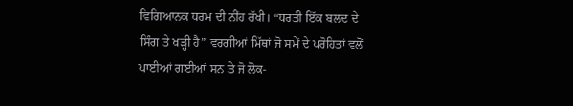ਵਿਗਿਆਨਕ ਧਰਮ ਦੀ ਨੀਂਹ ਰੱਖੀ। “ਧਰਤੀ ਇੱਕ ਬਲਦ ਦੇ ਸਿੰਗ ਤੇ ਖੜ੍ਹੀ ਹੈ” ਵਰਗੀਆਂ ਮਿੱਥਾਂ ਜੋ ਸਮੇਂ ਦੇ ਪਰੋਹਿਤਾਂ ਵਲੋਂ ਪਾਈਆਂ ਗਈਆਂ ਸਨ ਤੇ ਜੋ ਲੋਕ-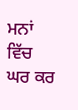ਮਨਾਂ ਵਿੱਚ ਘਰ ਕਰ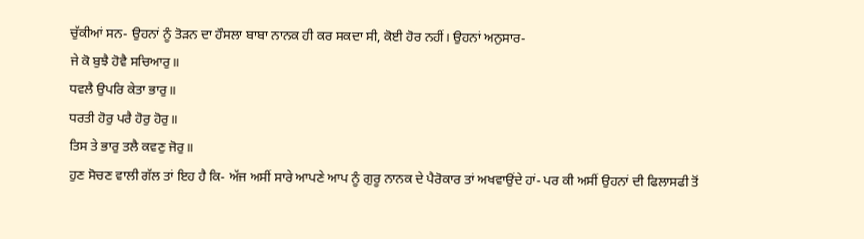ਚੁੱਕੀਆਂ ਸਨ- ਉਹਨਾਂ ਨੂੰ ਤੋੜਨ ਦਾ ਹੌਸਲਾ ਬਾਬਾ ਨਾਨਕ ਹੀ ਕਰ ਸਕਦਾ ਸੀ, ਕੋਈ ਹੋਰ ਨਹੀਂ। ਉਹਨਾਂ ਅਨੁਸਾਰ-
ਜੇ ਕੋ ਬੁਝੈ ਹੋਵੈ ਸਚਿਆਰੁ॥
ਧਵਲੈ ਉਪਰਿ ਕੇਤਾ ਭਾਰੁ॥
ਧਰਤੀ ਹੋਰੁ ਪਰੈ ਹੋਰੁ ਹੋਰੁ॥
ਤਿਸ ਤੇ ਭਾਰੁ ਤਲੈ ਕਵਣੁ ਜੋਰੁ॥
ਹੁਣ ਸੋਚਣ ਵਾਲੀ ਗੱਲ ਤਾਂ ਇਹ ਹੈ ਕਿ- ਅੱਜ ਅਸੀਂ ਸਾਰੇ ਆਪਣੇ ਆਪ ਨੂੰ ਗੁਰੂ ਨਾਨਕ ਦੇ ਪੈਰੋਕਾਰ ਤਾਂ ਅਖਵਾਉਂਦੇ ਹਾਂ- ਪਰ ਕੀ ਅਸੀਂ ਉਹਨਾਂ ਦੀ ਫਿਲਾਸਫੀ ਤੋਂ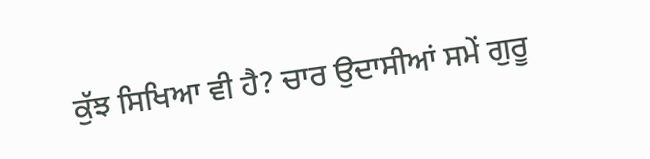ਕੁੱਝ ਸਿਖਿਆ ਵੀ ਹੈ? ਚਾਰ ਉਦਾਸੀਆਂ ਸਮੇਂ ਗੁਰੂ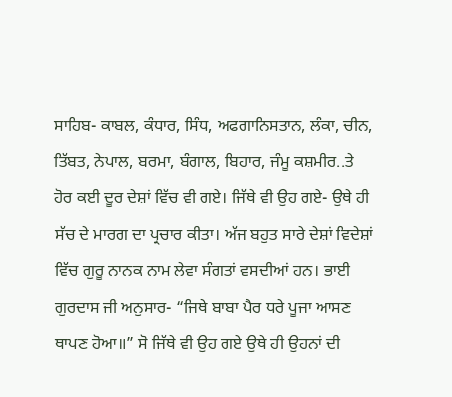ਸਾਹਿਬ- ਕਾਬਲ, ਕੰਧਾਰ, ਸਿੰਧ, ਅਫਗਾਨਿਸਤਾਨ, ਲੰਕਾ, ਚੀਨ, ਤਿੱਬਤ, ਨੇਪਾਲ, ਬਰਮਾ, ਬੰਗਾਲ, ਬਿਹਾਰ, ਜੰਮੂ ਕਸ਼ਮੀਰ..ਤੇ ਹੋਰ ਕਈ ਦੂਰ ਦੇਸ਼ਾਂ ਵਿੱਚ ਵੀ ਗਏ। ਜਿੱਥੇ ਵੀ ਉਹ ਗਏ- ਉਥੇ ਹੀ ਸੱਚ ਦੇ ਮਾਰਗ ਦਾ ਪ੍ਰਚਾਰ ਕੀਤਾ। ਅੱਜ ਬਹੁਤ ਸਾਰੇ ਦੇਸ਼ਾਂ ਵਿਦੇਸ਼ਾਂ ਵਿੱਚ ਗੁਰੂ ਨਾਨਕ ਨਾਮ ਲੇਵਾ ਸੰਗਤਾਂ ਵਸਦੀਆਂ ਹਨ। ਭਾਈ ਗੁਰਦਾਸ ਜੀ ਅਨੁਸਾਰ- “ਜਿਥੇ ਬਾਬਾ ਪੈਰ ਧਰੇ ਪੂਜਾ ਆਸਣ ਥਾਪਣ ਹੋਆ॥” ਸੋ ਜਿੱਥੇ ਵੀ ਉਹ ਗਏ ਉਥੇ ਹੀ ਉਹਨਾਂ ਦੀ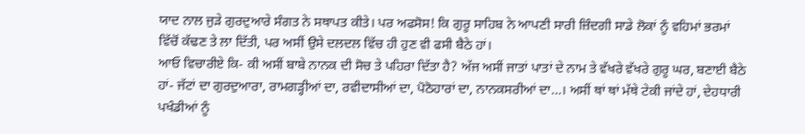ਯਾਦ ਨਾਲ ਜੁੜੇ ਗੁਰਦੁਆਰੇ ਸੰਗਤ ਨੇ ਸਥਾਪਤ ਕੀਤੇ। ਪਰ ਅਫਸੋਸ! ਕਿ ਗੁਰੂ ਸਾਹਿਬ ਨੇ ਆਪਣੀ ਸਾਰੀ ਜ਼ਿੰਦਗੀ ਸਾਡੇ ਲੋਕਾਂ ਨੂੰ ਵਹਿਮਾਂ ਭਰਮਾਂ ਵਿੱਚੋਂ ਕੱਢਣ ਤੇ ਲਾ ਦਿੱਤੀ, ਪਰ ਅਸੀਂ ਉਸੇ ਦਲਦਲ ਵਿੱਚ ਹੀ ਹੁਣ ਵੀ ਫਸੀ ਬੈਠੇ ਹਾਂ।
ਆਓ ਵਿਚਾਰੀਏ ਕਿ- ਕੀ ਅਸੀਂ ਬਾਬੇ ਨਾਨਕ ਦੀ ਸੋਚ ਤੇ ਪਹਿਰਾ ਦਿੱਤਾ ਹੈ? ਅੱਜ ਅਸੀਂ ਜਾਤਾਂ ਪਾਤਾਂ ਦੇ ਨਾਮ ਤੇ ਵੱਖਰੇ ਵੱਖਰੇ ਗੁਰੂ ਘਰ, ਬਣਾਈ ਬੈਠੇ ਹਾਂ- ਜੱਟਾਂ ਦਾ ਗੁਰਦੁਆਰਾ, ਰਾਮਗੜ੍ਹੀਆਂ ਦਾ, ਰਵੀਦਾਸੀਆਂ ਦਾ, ਪੋਠੋਹਾਰਾਂ ਦਾ, ਨਾਨਕਸਰੀਆਂ ਦਾ…। ਅਸੀਂ ਥਾਂ ਥਾਂ ਮੱਥੇ ਟੇਕੀ ਜਾਂਦੇ ਹਾਂ, ਦੇਹਧਾਰੀ ਪਖੰਡੀਆਂ ਨੂੰ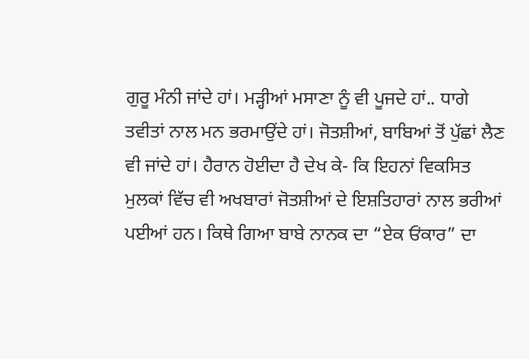ਗੁਰੂ ਮੰਨੀ ਜਾਂਦੇ ਹਾਂ। ਮੜ੍ਹੀਆਂ ਮਸਾਣਾ ਨੂੰ ਵੀ ਪੂਜਦੇ ਹਾਂ.. ਧਾਗੇ ਤਵੀਤਾਂ ਨਾਲ ਮਨ ਭਰਮਾਉਂਦੇ ਹਾਂ। ਜੋਤਸ਼ੀਆਂ, ਬਾਬਿਆਂ ਤੋਂ ਪੁੱਛਾਂ ਲੈਣ ਵੀ ਜਾਂਦੇ ਹਾਂ। ਹੈਰਾਨ ਹੋਈਦਾ ਹੈ ਦੇਖ ਕੇ- ਕਿ ਇਹਨਾਂ ਵਿਕਸਿਤ ਮੁਲਕਾਂ ਵਿੱਚ ਵੀ ਅਖਬਾਰਾਂ ਜੋਤਸ਼ੀਆਂ ਦੇ ਇਸ਼ਤਿਹਾਰਾਂ ਨਾਲ ਭਰੀਆਂ ਪਈਆਂ ਹਨ। ਕਿਥੇ ਗਿਆ ਬਾਬੇ ਨਾਨਕ ਦਾ “ਏਕ ਓਂਕਾਰ” ਦਾ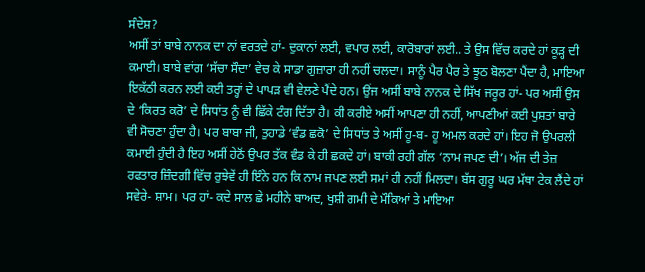ਸੰਦੇਸ਼?
ਅਸੀਂ ਤਾਂ ਬਾਬੇ ਨਾਨਕ ਦਾ ਨਾਂ ਵਰਤਦੇ ਹਾਂ- ਦੁਕਾਨਾਂ ਲਈ, ਵਪਾਰ ਲਈ, ਕਾਰੋਬਾਰਾਂ ਲਈ.. ਤੇ ਉਸ ਵਿੱਚ ਕਰਦੇ ਹਾਂ ਕੂੜ੍ਹ ਦੀ ਕਮਾਈ। ਬਾਬੇ ਵਾਂਗ ‘ਸੱਚਾ ਸੌਦਾ’ ਵੇਚ ਕੇ ਸਾਡਾ ਗੁਜ਼ਾਰਾ ਹੀ ਨਹੀਂ ਚਲਦਾ। ਸਾਨੂੰ ਪੈਰ ਪੈਰ ਤੇ ਝੂਠ ਬੋਲਣਾ ਪੈਂਦਾ ਹੈ, ਮਾਇਆ ਇਕੱਠੀ ਕਰਨ ਲਈ ਕਈ ਤਰ੍ਹਾਂ ਦੇ ਪਾਪੜ ਵੀ ਵੇਲਣੇ ਪੈਂਦੇ ਹਨ। ਉਂਜ ਅਸੀਂ ਬਾਬੇ ਨਾਨਕ ਦੇ ਸਿੱਖ ਜਰੂਰ ਹਾਂ- ਪਰ ਅਸੀਂ ਉਸ ਦੇ ‘ਕਿਰਤ ਕਰੋ’ ਦੇ ਸਿਧਾਂਤ ਨੂੰ ਵੀ ਛਿੱਕੇ ਟੰਗ ਦਿੱਤਾ ਹੈ। ਕੀ ਕਰੀਏ ਅਸੀਂ ਆਪਣਾ ਹੀ ਨਹੀਂ, ਆਪਣੀਆਂ ਕਈ ਪੁਸ਼ਤਾਂ ਬਾਰੇ ਵੀ ਸੋਚਣਾ ਹੁੰਦਾ ਹੈ। ਪਰ ਬਾਬਾ ਜੀ, ਤੁਹਾਡੇ ‘ਵੰਡ ਛਕੋ’ ਦੇ ਸਿਧਾਂਤ ਤੇ ਅਸੀਂ ਹੂ-ਬ- ਹੂ ਅਮਲ ਕਰਦੇ ਹਾਂ। ਇਹ ਜੋ ਉਪਰਲੀ ਕਮਾਈ ਹੁੰਦੀ ਹੈ ਇਹ ਅਸੀਂ ਹੇਠੋਂ ਉਪਰ ਤੱਕ ਵੰਡ ਕੇ ਹੀ ਛਕਦੇ ਹਾਂ। ਬਾਕੀ ਰਹੀ ਗੱਲ ‘ਨਾਮ ਜਪਣ ਦੀ’। ਅੱਜ ਦੀ ਤੇਜ਼ ਰਫਤਾਰ ਜ਼ਿੰਦਗੀ ਵਿੱਚ ਰੁਝੇਵੇਂ ਹੀ ਇੰਨੇ ਹਨ ਕਿ ਨਾਮ ਜਪਣ ਲਈ ਸਮਾਂ ਹੀ ਨਹੀਂ ਮਿਲਦਾ। ਬੱਸ ਗੁਰੂ ਘਰ ਮੱਥਾ ਟੇਕ ਲੈਂਦੇ ਹਾਂ ਸਵੇਰੇ- ਸ਼ਾਮ। ਪਰ ਹਾਂ- ਕਦੇ ਸਾਲ ਛੇ ਮਹੀਨੇ ਬਾਅਦ, ਖੁਸ਼ੀ ਗਮੀ ਦੇ ਮੌਕਿਆਂ ਤੇ ਮਾਇਆ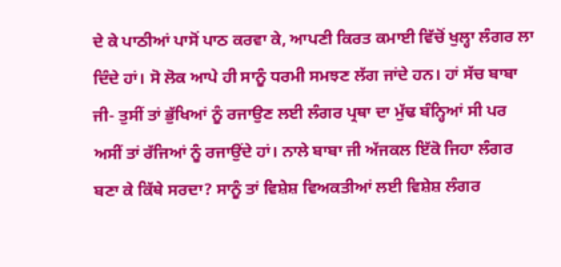ਦੇ ਕੇ ਪਾਠੀਆਂ ਪਾਸੋਂ ਪਾਠ ਕਰਵਾ ਕੇ, ਆਪਣੀ ਕਿਰਤ ਕਮਾਈ ਵਿੱਚੋਂ ਖੁਲ੍ਹਾ ਲੰਗਰ ਲਾ ਦਿੰਦੇ ਹਾਂ। ਸੋ ਲੋਕ ਆਪੇ ਹੀ ਸਾਨੂੰ ਧਰਮੀ ਸਮਝਣ ਲੱਗ ਜਾਂਦੇ ਹਨ। ਹਾਂ ਸੱਚ ਬਾਬਾ ਜੀ- ਤੁਸੀਂ ਤਾਂ ਭੁੱਖਿਆਂ ਨੂੰ ਰਜਾਉਣ ਲਈ ਲੰਗਰ ਪ੍ਰਥਾ ਦਾ ਮੁੱਢ ਬੰਨ੍ਹਿਆਂ ਸੀ ਪਰ ਅਸੀਂ ਤਾਂ ਰੱਜਿਆਂ ਨੂੰ ਰਜਾਉਂਦੇ ਹਾਂ। ਨਾਲੇ ਬਾਬਾ ਜੀ ਅੱਜਕਲ ਇੱਕੋ ਜਿਹਾ ਲੰਗਰ ਬਣਾ ਕੇ ਕਿੱਥੇ ਸਰਦਾ? ਸਾਨੂੰ ਤਾਂ ਵਿਸ਼ੇਸ਼ ਵਿਅਕਤੀਆਂ ਲਈ ਵਿਸ਼ੇਸ਼ ਲੰਗਰ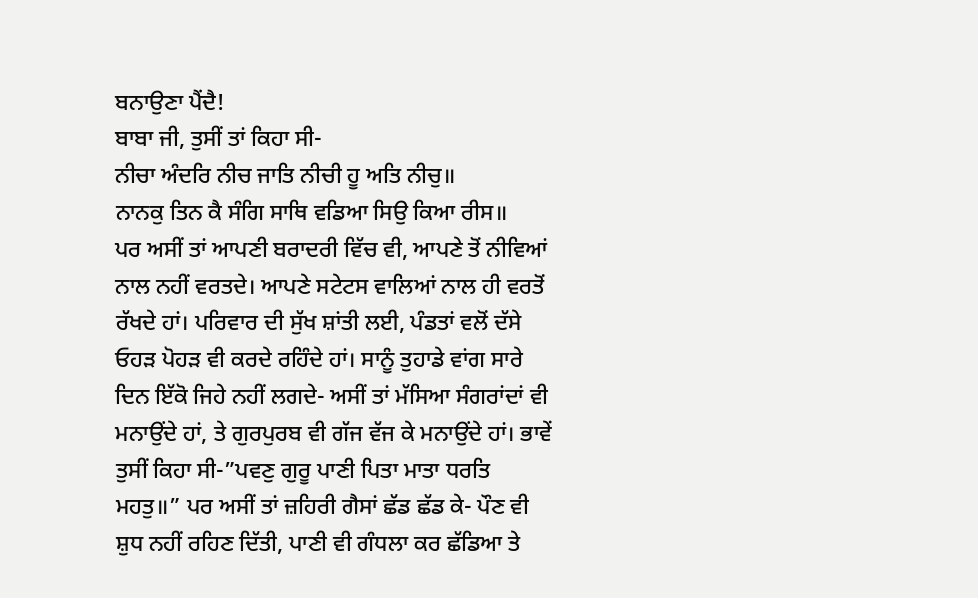ਬਨਾਉਣਾ ਪੈਂਦੈ!
ਬਾਬਾ ਜੀ, ਤੁਸੀਂ ਤਾਂ ਕਿਹਾ ਸੀ-
ਨੀਚਾ ਅੰਦਰਿ ਨੀਚ ਜਾਤਿ ਨੀਚੀ ਹੂ ਅਤਿ ਨੀਚੁ॥
ਨਾਨਕੁ ਤਿਨ ਕੈ ਸੰਗਿ ਸਾਥਿ ਵਡਿਆ ਸਿਉ ਕਿਆ ਰੀਸ॥
ਪਰ ਅਸੀਂ ਤਾਂ ਆਪਣੀ ਬਰਾਦਰੀ ਵਿੱਚ ਵੀ, ਆਪਣੇ ਤੋਂ ਨੀਵਿਆਂ ਨਾਲ ਨਹੀਂ ਵਰਤਦੇ। ਆਪਣੇ ਸਟੇਟਸ ਵਾਲਿਆਂ ਨਾਲ ਹੀ ਵਰਤੋਂ ਰੱਖਦੇ ਹਾਂ। ਪਰਿਵਾਰ ਦੀ ਸੁੱਖ ਸ਼ਾਂਤੀ ਲਈ, ਪੰਡਤਾਂ ਵਲੋਂ ਦੱਸੇ ਓਹੜ ਪੋਹੜ ਵੀ ਕਰਦੇ ਰਹਿੰਦੇ ਹਾਂ। ਸਾਨੂੰ ਤੁਹਾਡੇ ਵਾਂਗ ਸਾਰੇ ਦਿਨ ਇੱਕੋ ਜਿਹੇ ਨਹੀਂ ਲਗਦੇ- ਅਸੀਂ ਤਾਂ ਮੱਸਿਆ ਸੰਗਰਾਂਦਾਂ ਵੀ ਮਨਾਉਂਦੇ ਹਾਂ, ਤੇ ਗੁਰਪੁਰਬ ਵੀ ਗੱਜ ਵੱਜ ਕੇ ਮਨਾਉਂਦੇ ਹਾਂ। ਭਾਵੇਂ ਤੁਸੀਂ ਕਿਹਾ ਸੀ-”ਪਵਣੁ ਗੁਰੂ ਪਾਣੀ ਪਿਤਾ ਮਾਤਾ ਧਰਤਿ ਮਹਤੁ॥” ਪਰ ਅਸੀਂ ਤਾਂ ਜ਼ਹਿਰੀ ਗੈਸਾਂ ਛੱਡ ਛੱਡ ਕੇ- ਪੌਣ ਵੀ ਸ਼ੁਧ ਨਹੀਂ ਰਹਿਣ ਦਿੱਤੀ, ਪਾਣੀ ਵੀ ਗੰਧਲਾ ਕਰ ਛੱਡਿਆ ਤੇ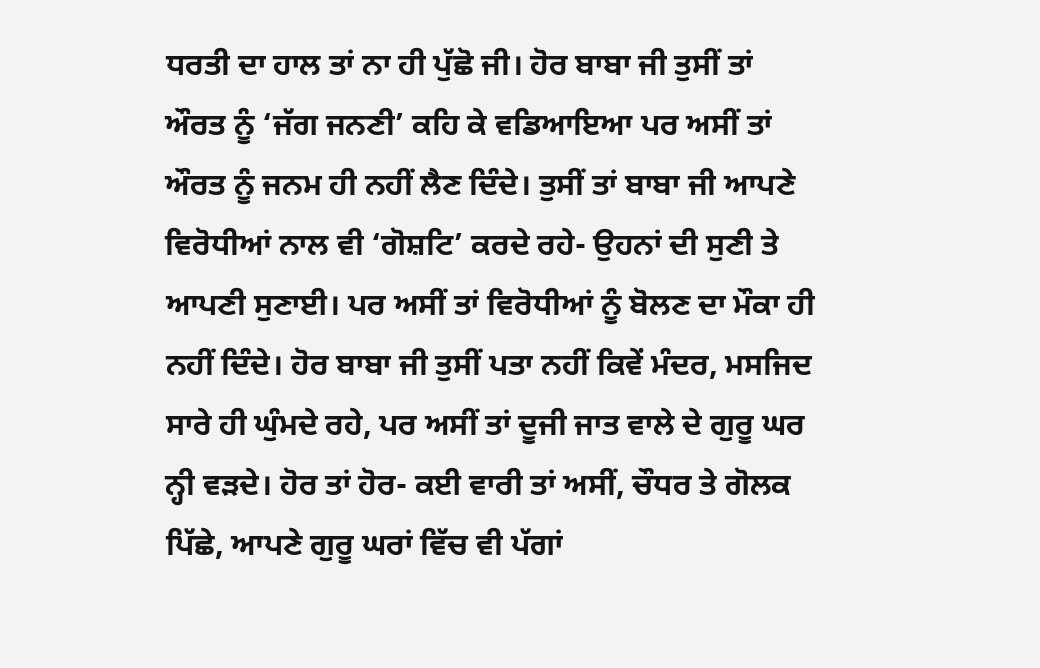ਧਰਤੀ ਦਾ ਹਾਲ ਤਾਂ ਨਾ ਹੀ ਪੁੱਛੋ ਜੀ। ਹੋਰ ਬਾਬਾ ਜੀ ਤੁਸੀਂ ਤਾਂ ਔਰਤ ਨੂੰ ‘ਜੱਗ ਜਨਣੀ’ ਕਹਿ ਕੇ ਵਡਿਆਇਆ ਪਰ ਅਸੀਂ ਤਾਂ ਔਰਤ ਨੂੰ ਜਨਮ ਹੀ ਨਹੀਂ ਲੈਣ ਦਿੰਦੇ। ਤੁਸੀਂ ਤਾਂ ਬਾਬਾ ਜੀ ਆਪਣੇ ਵਿਰੋਧੀਆਂ ਨਾਲ ਵੀ ‘ਗੋਸ਼ਟਿ’ ਕਰਦੇ ਰਹੇ- ਉਹਨਾਂ ਦੀ ਸੁਣੀ ਤੇ ਆਪਣੀ ਸੁਣਾਈ। ਪਰ ਅਸੀਂ ਤਾਂ ਵਿਰੋਧੀਆਂ ਨੂੰ ਬੋਲਣ ਦਾ ਮੌਕਾ ਹੀ ਨਹੀਂ ਦਿੰਦੇ। ਹੋਰ ਬਾਬਾ ਜੀ ਤੁਸੀਂ ਪਤਾ ਨਹੀਂ ਕਿਵੇਂ ਮੰਦਰ, ਮਸਜਿਦ ਸਾਰੇ ਹੀ ਘੁੰਮਦੇ ਰਹੇ, ਪਰ ਅਸੀਂ ਤਾਂ ਦੂਜੀ ਜਾਤ ਵਾਲੇ ਦੇ ਗੁਰੂ ਘਰ ਨ੍ਹੀ ਵੜਦੇ। ਹੋਰ ਤਾਂ ਹੋਰ- ਕਈ ਵਾਰੀ ਤਾਂ ਅਸੀਂ, ਚੌਧਰ ਤੇ ਗੋਲਕ ਪਿੱਛੇ, ਆਪਣੇ ਗੁਰੂ ਘਰਾਂ ਵਿੱਚ ਵੀ ਪੱਗਾਂ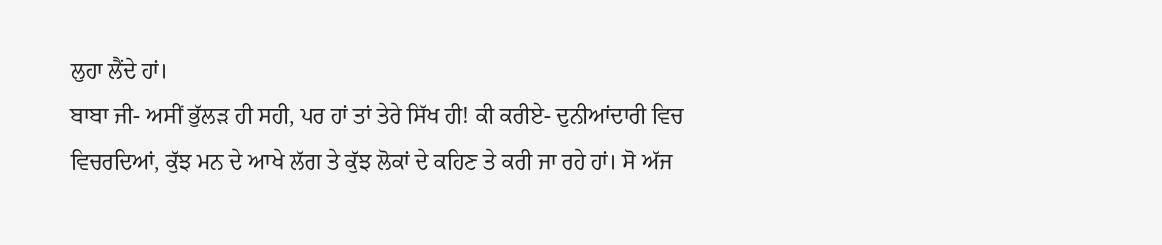ਲੁਹਾ ਲੈਂਦੇ ਹਾਂ।
ਬਾਬਾ ਜੀ- ਅਸੀਂ ਭੁੱਲੜ ਹੀ ਸਹੀ, ਪਰ ਹਾਂ ਤਾਂ ਤੇਰੇ ਸਿੱਖ ਹੀ! ਕੀ ਕਰੀਏ- ਦੁਨੀਆਂਦਾਰੀ ਵਿਚ ਵਿਚਰਦਿਆਂ, ਕੁੱਝ ਮਨ ਦੇ ਆਖੇ ਲੱਗ ਤੇ ਕੁੱਝ ਲੋਕਾਂ ਦੇ ਕਹਿਣ ਤੇ ਕਰੀ ਜਾ ਰਹੇ ਹਾਂ। ਸੋ ਅੱਜ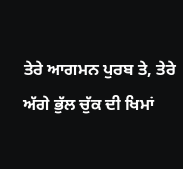ਤੇਰੇ ਆਗਮਨ ਪੁਰਬ ਤੇ, ਤੇਰੇ ਅੱਗੇ ਭੁੱਲ ਚੁੱਕ ਦੀ ਖਿਮਾਂ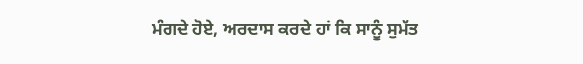ਮੰਗਦੇ ਹੋਏ, ਅਰਦਾਸ ਕਰਦੇ ਹਾਂ ਕਿ ਸਾਨੂੰ ਸੁਮੱਤ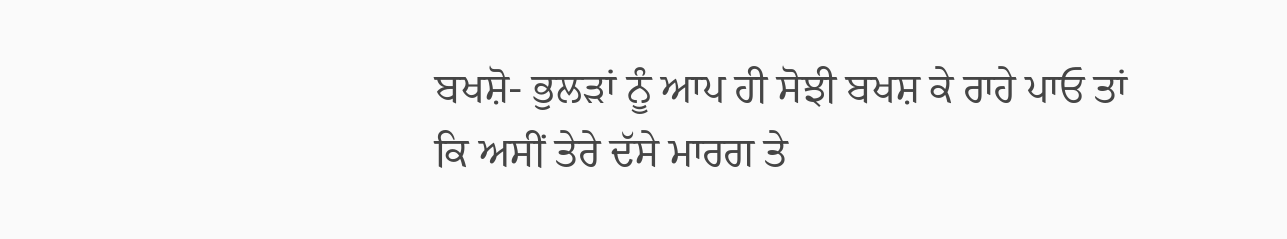ਬਖਸ਼ੋ- ਭੁਲੜਾਂ ਨੂੰ ਆਪ ਹੀ ਸੋਝੀ ਬਖਸ਼ ਕੇ ਰਾਹੇ ਪਾਓ ਤਾਂ ਕਿ ਅਸੀਂ ਤੇਰੇ ਦੱਸੇ ਮਾਰਗ ਤੇ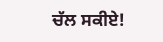ਚੱਲ ਸਕੀਏ!